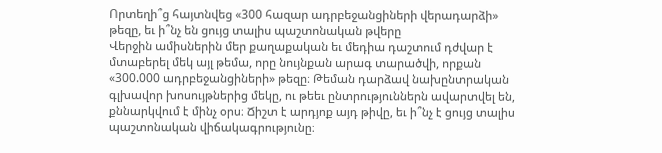Որտեղի՞ց հայտնվեց «300 հազար ադրբեջանցիների վերադարձի» թեզը, եւ ի՞նչ են ցույց տալիս պաշտոնական թվերը
Վերջին ամիսներին մեր քաղաքական եւ մեդիա դաշտում դժվար է մտաբերել մեկ այլ թեմա, որը նույնքան արագ տարածվի, որքան «300.000 ադրբեջանցիների» թեզը։ Թեման դարձավ նախընտրական գլխավոր խոսույթներից մեկը, ու թեեւ ընտրություններն ավարտվել են, քննարկվում է մինչ օրս։ Ճիշտ է արդյոք այդ թիվը, եւ ի՞նչ է ցույց տալիս պաշտոնական վիճակագրությունը։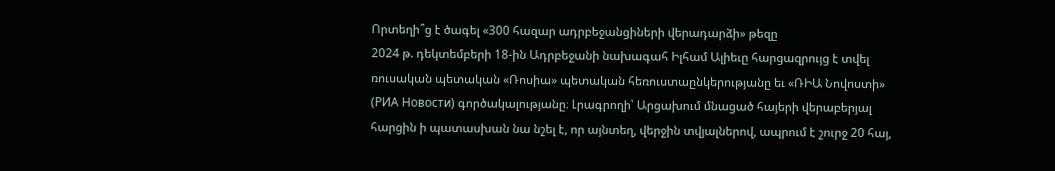Որտեղի՞ց է ծագել «300 հազար ադրբեջանցիների վերադարձի» թեզը
2024 թ. դեկտեմբերի 18-ին Ադրբեջանի նախագահ Իլհամ Ալիեւը հարցազրույց է տվել ռուսական պետական «Ռոսիա» պետական հեռուստաընկերությանը եւ «ՌԻԱ Նովոստի» (РИА Новости) գործակալությանը։ Լրագրողի՝ Արցախում մնացած հայերի վերաբերյալ հարցին ի պատասխան նա նշել է, որ այնտեղ, վերջին տվյալներով, ապրում է շուրջ 20 հայ,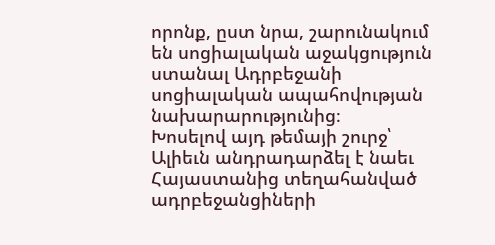որոնք, ըստ նրա, շարունակում են սոցիալական աջակցություն ստանալ Ադրբեջանի սոցիալական ապահովության նախարարությունից։
Խոսելով այդ թեմայի շուրջ՝ Ալիեւն անդրադարձել է նաեւ Հայաստանից տեղահանված ադրբեջանցիների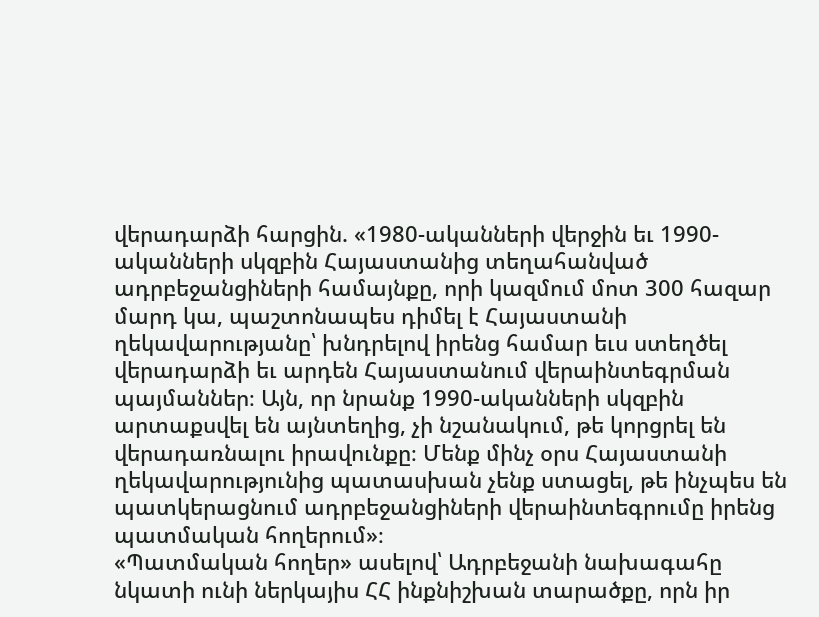վերադարձի հարցին. «1980-ականների վերջին եւ 1990-ականների սկզբին Հայաստանից տեղահանված ադրբեջանցիների համայնքը, որի կազմում մոտ 300 հազար մարդ կա, պաշտոնապես դիմել է Հայաստանի ղեկավարությանը՝ խնդրելով իրենց համար եւս ստեղծել վերադարձի եւ արդեն Հայաստանում վերաինտեգրման պայմաններ։ Այն, որ նրանք 1990-ականների սկզբին արտաքսվել են այնտեղից, չի նշանակում, թե կորցրել են վերադառնալու իրավունքը։ Մենք մինչ օրս Հայաստանի ղեկավարությունից պատասխան չենք ստացել, թե ինչպես են պատկերացնում ադրբեջանցիների վերաինտեգրումը իրենց պատմական հողերում»։
«Պատմական հողեր» ասելով՝ Ադրբեջանի նախագահը նկատի ունի ներկայիս ՀՀ ինքնիշխան տարածքը, որն իր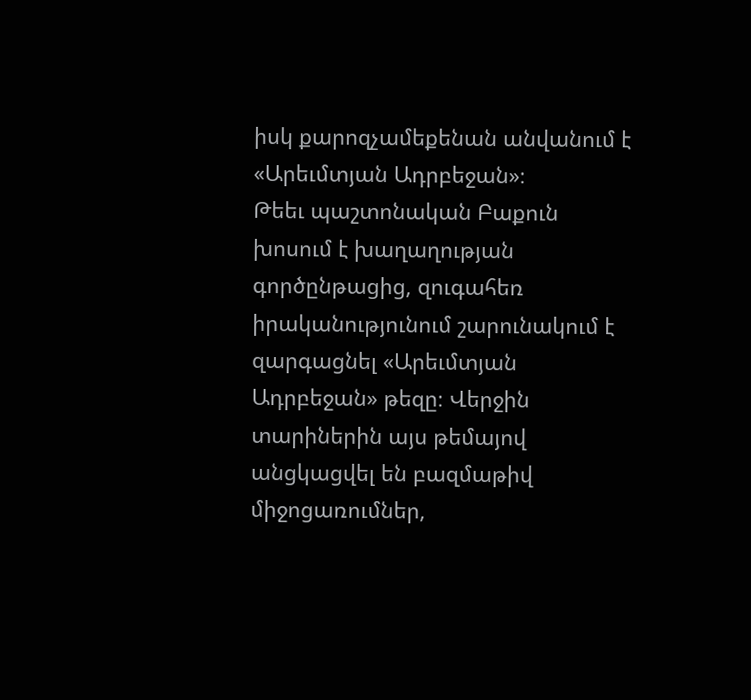իսկ քարոզչամեքենան անվանում է «Արեւմտյան Ադրբեջան»։
Թեեւ պաշտոնական Բաքուն խոսում է խաղաղության գործընթացից, զուգահեռ իրականությունում շարունակում է զարգացնել «Արեւմտյան Ադրբեջան» թեզը։ Վերջին տարիներին այս թեմայով անցկացվել են բազմաթիվ միջոցառումներ,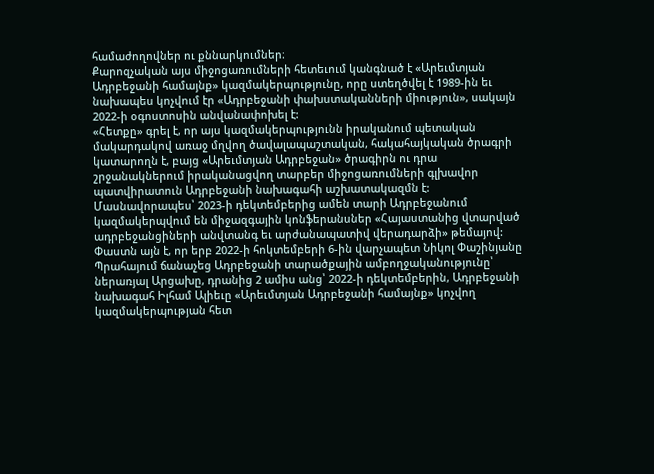համաժողովներ ու քննարկումներ։
Քարոզչական այս միջոցառումների հետեւում կանգնած է «Արեւմտյան Ադրբեջանի համայնք» կազմակերպությունը, որը ստեղծվել է 1989-ին եւ նախապես կոչվում էր «Ադրբեջանի փախստականների միություն», սակայն 2022-ի օգոստոսին անվանափոխել է:
«Հետքը» գրել է, որ այս կազմակերպությունն իրականում պետական մակարդակով առաջ մղվող ծավալապաշտական, հակահայկական ծրագրի կատարողն է, բայց «Արեւմտյան Ադրբեջան» ծրագիրն ու դրա շրջանակներում իրականացվող տարբեր միջոցառումների գլխավոր պատվիրատուն Ադրբեջանի նախագահի աշխատակազմն է: Մասնավորապես՝ 2023-ի դեկտեմբերից ամեն տարի Ադրբեջանում կազմակերպվում են միջազգային կոնֆերանսներ «Հայաստանից վտարված ադրբեջանցիների անվտանգ եւ արժանապատիվ վերադարձի» թեմայով:
Փաստն այն է, որ երբ 2022-ի հոկտեմբերի 6-ին վարչապետ Նիկոլ Փաշինյանը Պրահայում ճանաչեց Ադրբեջանի տարածքային ամբողջականությունը՝ ներառյալ Արցախը, դրանից 2 ամիս անց՝ 2022-ի դեկտեմբերին, Ադրբեջանի նախագահ Իլհամ Ալիեւը «Արեւմտյան Ադրբեջանի համայնք» կոչվող կազմակերպության հետ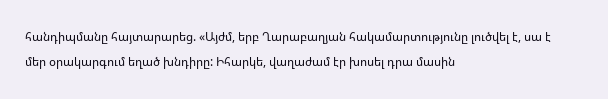հանդիպմանը հայտարարեց. «Այժմ, երբ Ղարաբաղյան հակամարտությունը լուծվել է, սա է մեր օրակարգում եղած խնդիրը: Իհարկե, վաղաժամ էր խոսել դրա մասին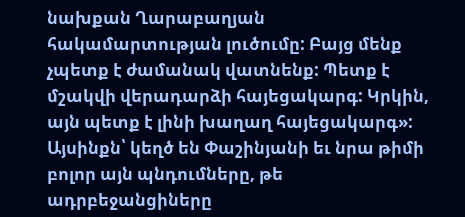նախքան Ղարաբաղյան հակամարտության լուծումը: Բայց մենք չպետք է ժամանակ վատնենք: Պետք է մշակվի վերադարձի հայեցակարգ: Կրկին, այն պետք է լինի խաղաղ հայեցակարգ»:
Այսինքն՝ կեղծ են Փաշինյանի եւ նրա թիմի բոլոր այն պնդումները, թե ադրբեջանցիները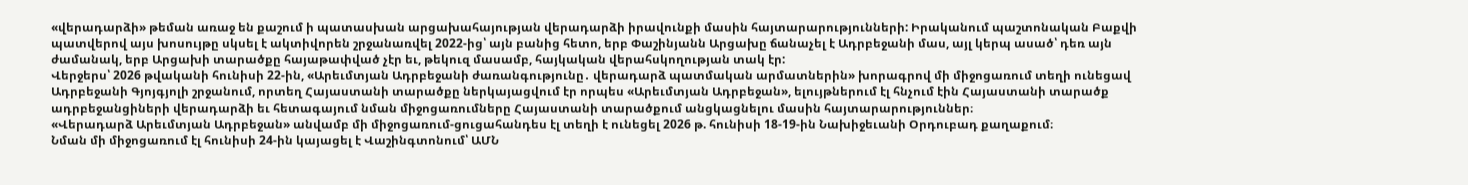«վերադարձի» թեման առաջ են քաշում ի պատասխան արցախահայության վերադարձի իրավունքի մասին հայտարարությունների: Իրականում պաշտոնական Բաքվի պատվերով այս խոսույթը սկսել է ակտիվորեն շրջանառվել 2022-ից՝ այն բանից հետո, երբ Փաշինյանն Արցախը ճանաչել է Ադրբեջանի մաս, այլ կերպ ասած՝ դեռ այն ժամանակ, երբ Արցախի տարածքը հայաթափված չէր եւ, թեկուզ մասամբ, հայկական վերահսկողության տակ էր:
Վերջերս՝ 2026 թվականի հունիսի 22-ին, «Արեւմտյան Ադրբեջանի ժառանգությունը․ վերադարձ պատմական արմատներին» խորագրով մի միջոցառում տեղի ունեցավ Ադրբեջանի Գյոյգյոլի շրջանում, որտեղ Հայաստանի տարածքը ներկայացվում էր որպես «Արեւմտյան Ադրբեջան», ելույթներում էլ հնչում էին Հայաստանի տարածք ադրբեջանցիների վերադարձի եւ հետագայում նման միջոցառումները Հայաստանի տարածքում անցկացնելու մասին հայտարարություններ։
«Վերադարձ Արեւմտյան Ադրբեջան» անվամբ մի միջոցառում-ցուցահանդես էլ տեղի է ունեցել 2026 թ. հունիսի 18-19-ին Նախիջեւանի Օրդուբադ քաղաքում։
Նման մի միջոցառում էլ հունիսի 24-ին կայացել է Վաշինգտոնում՝ ԱՄՆ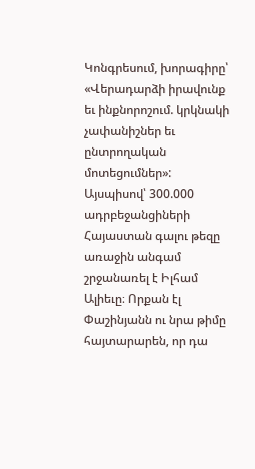Կոնգրեսում, խորագիրը՝ «Վերադարձի իրավունք եւ ինքնորոշում. կրկնակի չափանիշներ եւ ընտրողական մոտեցումներ»:
Այսպիսով՝ 300.000 ադրբեջանցիների Հայաստան գալու թեզը առաջին անգամ շրջանառել է Իլհամ Ալիեւը։ Որքան էլ Փաշինյանն ու նրա թիմը հայտարարեն, որ դա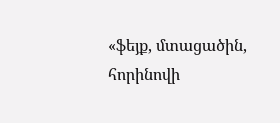«ֆեյք, մտացածին, հորինովի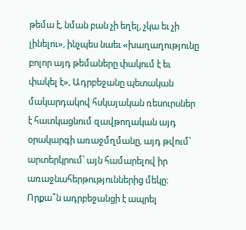թեմա է, նման բան չի եղել, չկա եւ չի լինելու», ինչպես նաեւ «խաղաղությունը բոլոր այդ թեմաները փակում է եւ փակել է», Ադրբեջանը պետական մակարդակով հսկայական ռեսուրսներ է հատկացնում զավթողական այդ օրակարգի առաջմղմանը, այդ թվում՝ արտերկրում՝ այն համարելով իր առաջնահերթություններից մեկը։
Որքա՞ն ադրբեջանցի է ապրել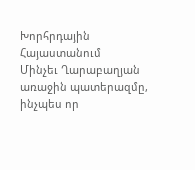Խորհրդային Հայաստանում
Մինչեւ Ղարաբաղյան առաջին պատերազմը, ինչպես որ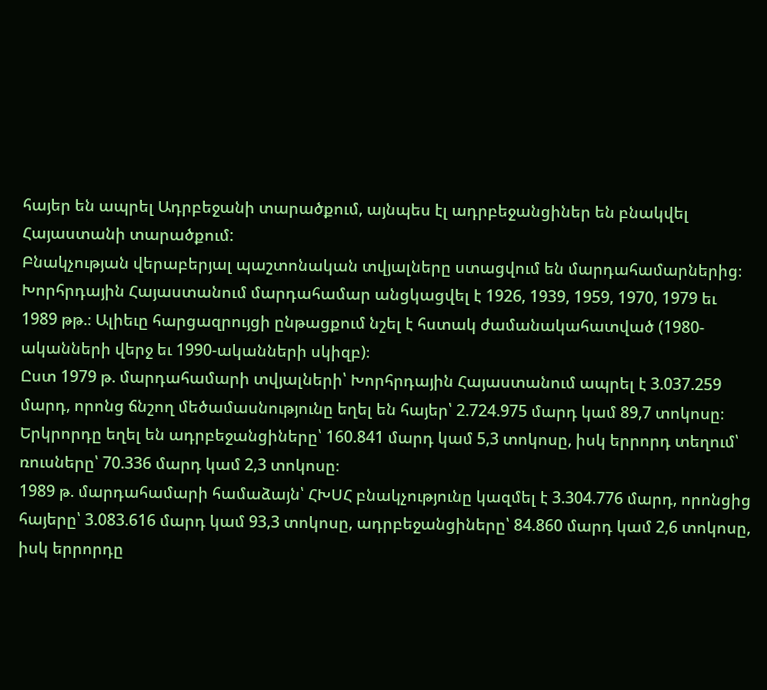հայեր են ապրել Ադրբեջանի տարածքում, այնպես էլ ադրբեջանցիներ են բնակվել Հայաստանի տարածքում:
Բնակչության վերաբերյալ պաշտոնական տվյալները ստացվում են մարդահամարներից։ Խորհրդային Հայաստանում մարդահամար անցկացվել է 1926, 1939, 1959, 1970, 1979 եւ 1989 թթ.։ Ալիեւը հարցազրույցի ընթացքում նշել է հստակ ժամանակահատված (1980-ականների վերջ եւ 1990-ականների սկիզբ)։
Ըստ 1979 թ. մարդահամարի տվյալների՝ Խորհրդային Հայաստանում ապրել է 3.037.259 մարդ, որոնց ճնշող մեծամասնությունը եղել են հայեր՝ 2.724.975 մարդ կամ 89,7 տոկոսը։ Երկրորդը եղել են ադրբեջանցիները՝ 160.841 մարդ կամ 5,3 տոկոսը, իսկ երրորդ տեղում՝ ռուսները՝ 70.336 մարդ կամ 2,3 տոկոսը։
1989 թ. մարդահամարի համաձայն՝ ՀԽՍՀ բնակչությունը կազմել է 3.304.776 մարդ, որոնցից հայերը՝ 3.083.616 մարդ կամ 93,3 տոկոսը, ադրբեջանցիները՝ 84.860 մարդ կամ 2,6 տոկոսը, իսկ երրորդը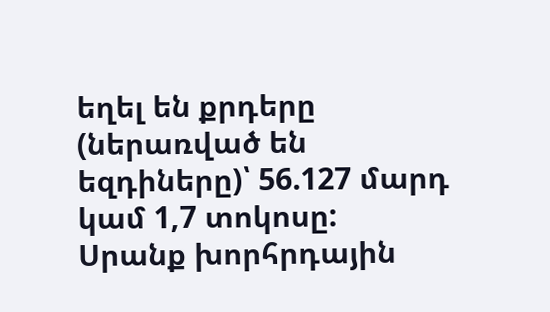եղել են քրդերը (ներառված են եզդիները)՝ 56.127 մարդ կամ 1,7 տոկոսը:
Սրանք խորհրդային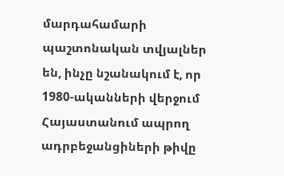մարդահամարի պաշտոնական տվյալներ են, ինչը նշանակում է, որ 1980-ականների վերջում Հայաստանում ապրող ադրբեջանցիների թիվը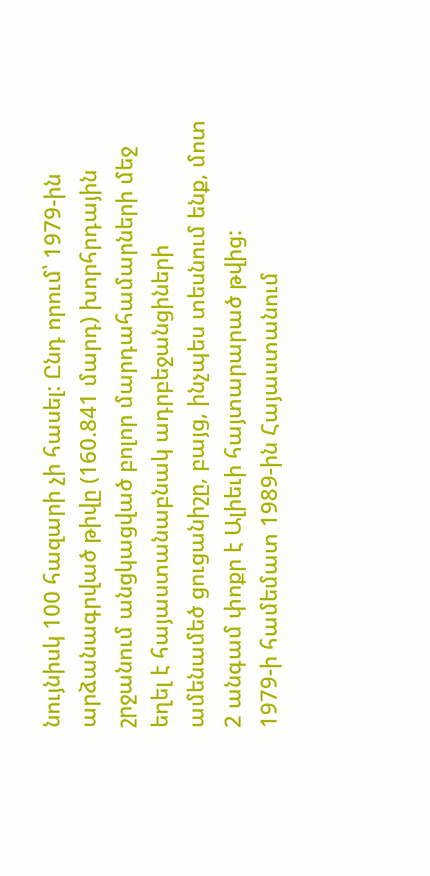նույնիսկ 100 հազարի չի հասել: Ընդ որում՝ 1979-ին արձանագրված թիվը (160.841 մարդ) խորհրդային շրջանում անցկացված բոլոր մարդահամարների մեջ եղել է հայաստանաբնակ ադրբեջանցիների ամենամեծ ցուցանիշը, բայց, ինչպես տեսնում ենք, մոտ 2 անգամ փոքր է Ալիեւի հայտարարած թվից:
1979-ի համեմատ 1989-ին Հայաստանում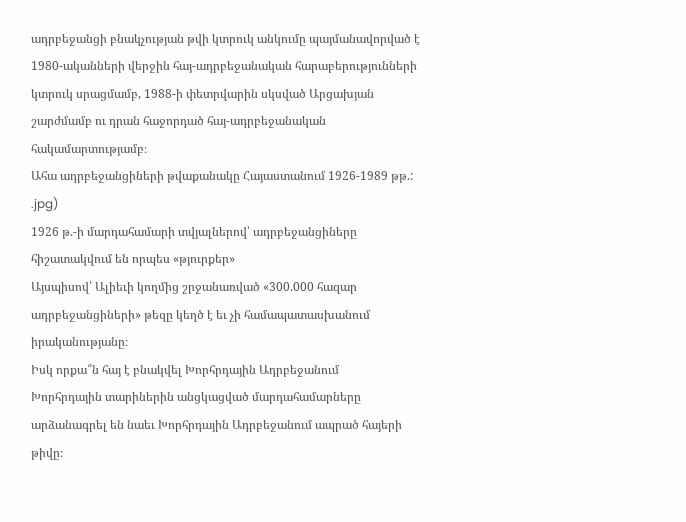ադրբեջանցի բնակչության թվի կտրուկ անկումը պայմանավորված է 1980-ականների վերջին հայ-ադրբեջանական հարաբերությունների կտրուկ սրացմամբ, 1988-ի փետրվարին սկսված Արցախյան շարժմամբ ու դրան հաջորդած հայ-ադրբեջանական հակամարտությամբ։
Ահա ադրբեջանցիների թվաքանակը Հայաստանում 1926-1989 թթ.:
.jpg)
1926 թ.-ի մարդահամարի տվյալներով՝ ադրբեջանցիները հիշատակվում են որպես «թյուրքեր»
Այսպիսով՝ Ալիեւի կողմից շրջանառված «300.000 հազար ադրբեջանցիների» թեզը կեղծ է եւ չի համապատասխանում իրականությանը։
Իսկ որքա՞ն հայ է բնակվել Խորհրդային Ադրբեջանում
Խորհրդային տարիներին անցկացված մարդահամարները արձանագրել են նաեւ Խորհրդային Ադրբեջանում ապրած հայերի թիվը։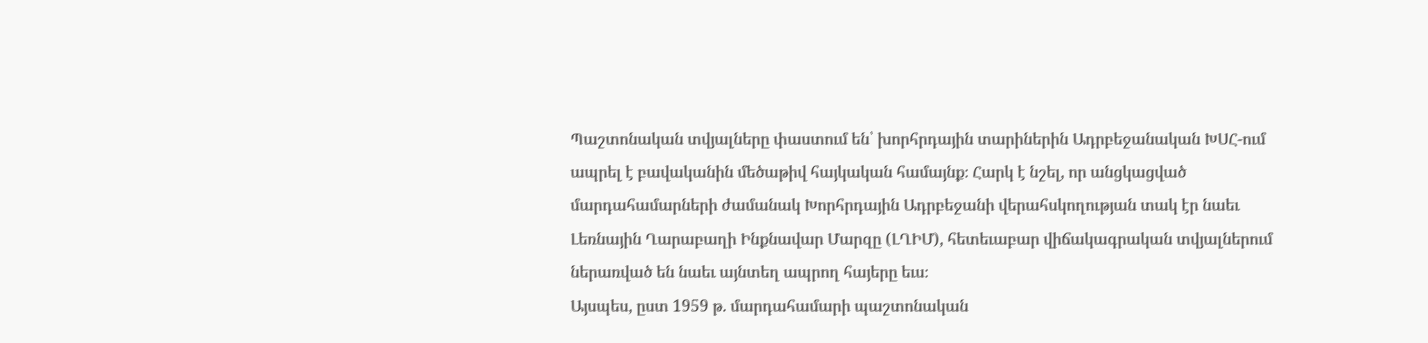Պաշտոնական տվյալները փաստում են՝ խորհրդային տարիներին Ադրբեջանական ԽՍՀ-ում ապրել է բավականին մեծաթիվ հայկական համայնք։ Հարկ է նշել, որ անցկացված մարդահամարների ժամանակ Խորհրդային Ադրբեջանի վերահսկողության տակ էր նաեւ Լեռնային Ղարաբաղի Ինքնավար Մարզը (ԼՂԻՄ), հետեւաբար վիճակագրական տվյալներում ներառված են նաեւ այնտեղ ապրող հայերը եւս։
Այսպես, ըստ 1959 թ. մարդահամարի պաշտոնական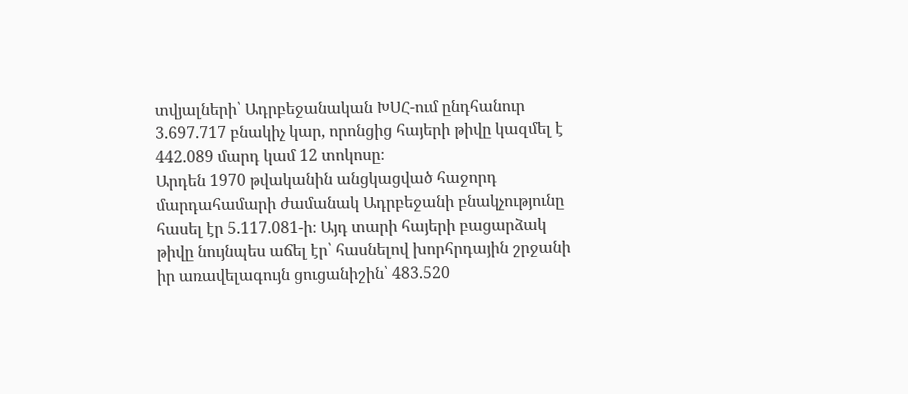տվյալների՝ Ադրբեջանական ԽՍՀ-ում ընդհանուր 3.697.717 բնակիչ կար, որոնցից հայերի թիվը կազմել է 442.089 մարդ կամ 12 տոկոսը։
Արդեն 1970 թվականին անցկացված հաջորդ մարդահամարի ժամանակ Ադրբեջանի բնակչությունը հասել էր 5.117.081-ի։ Այդ տարի հայերի բացարձակ թիվը նույնպես աճել էր՝ հասնելով խորհրդային շրջանի իր առավելագույն ցուցանիշին՝ 483.520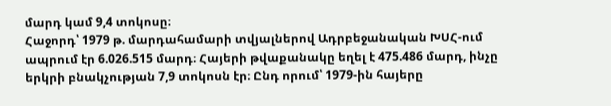մարդ կամ 9,4 տոկոսը։
Հաջորդ՝ 1979 թ. մարդահամարի տվյալներով Ադրբեջանական ԽՍՀ-ում ապրում էր 6.026.515 մարդ։ Հայերի թվաքանակը եղել է 475.486 մարդ, ինչը երկրի բնակչության 7,9 տոկոսն էր։ Ընդ որում՝ 1979-ին հայերը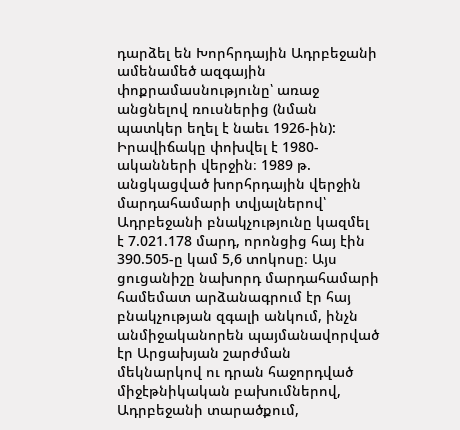դարձել են Խորհրդային Ադրբեջանի ամենամեծ ազգային փոքրամասնությունը՝ առաջ անցնելով ռուսներից (նման պատկեր եղել է նաեւ 1926-ին):
Իրավիճակը փոխվել է 1980-ականների վերջին։ 1989 թ. անցկացված խորհրդային վերջին մարդահամարի տվյալներով՝ Ադրբեջանի բնակչությունը կազմել է 7.021.178 մարդ, որոնցից հայ էին 390.505-ը կամ 5,6 տոկոսը։ Այս ցուցանիշը նախորդ մարդահամարի համեմատ արձանագրում էր հայ բնակչության զգալի անկում, ինչն անմիջականորեն պայմանավորված էր Արցախյան շարժման մեկնարկով ու դրան հաջորդված միջէթնիկական բախումներով, Ադրբեջանի տարածքում,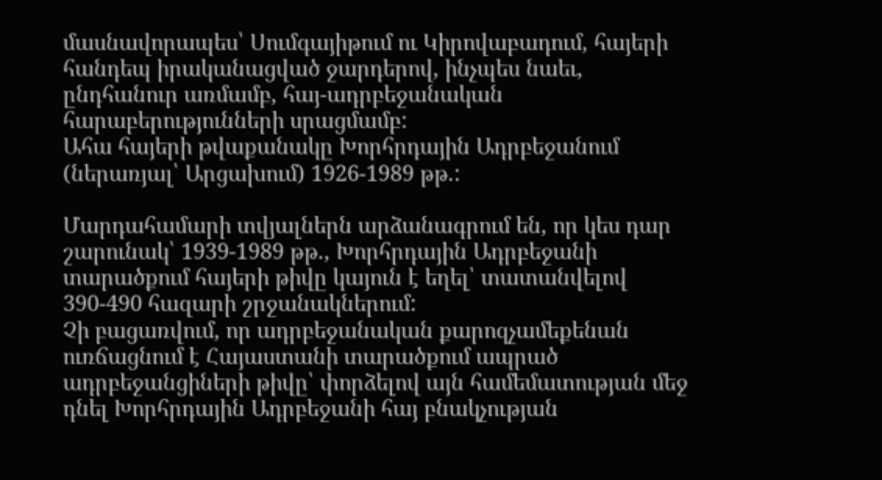մասնավորապես՝ Սումգայիթում ու Կիրովաբադում, հայերի հանդեպ իրականացված ջարդերով, ինչպես նաեւ, ընդհանուր առմամբ, հայ-ադրբեջանական հարաբերությունների սրացմամբ:
Ահա հայերի թվաքանակը Խորհրդային Ադրբեջանում (ներառյալ՝ Արցախում) 1926-1989 թթ.:

Մարդահամարի տվյալներն արձանագրում են, որ կես դար շարունակ՝ 1939-1989 թթ., Խորհրդային Ադրբեջանի տարածքում հայերի թիվը կայուն է եղել՝ տատանվելով 390-490 հազարի շրջանակներում:
Չի բացառվում, որ ադրբեջանական քարոզչամեքենան ուռճացնում է Հայաստանի տարածքում ապրած ադրբեջանցիների թիվը՝ փորձելով այն համեմատության մեջ դնել Խորհրդային Ադրբեջանի հայ բնակչության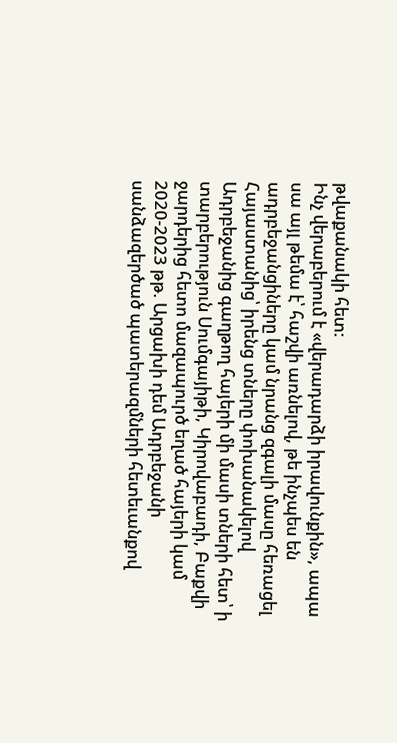թվաքանակի հետ:
Ինչ վերաբերում է «վերադարձի իրավունքին», ապա սա այլ թեմա է՝ հաշվի առնելով, թե ինչպես են ադրբեջանցիները կամ նրանց զգալի մասը հեռացել Հայաստանից՝ իրենց տները փոխանակելով Ադրբեջանից գաղթող հայերի մի մասի տների հետ՝ ի տարբերություն Սումգայիթի, Կիրովաբադի, Բաքվի ջարդերից հետո մազապուրծ եղած հայերի կամ 2020-2023 թթ. Արցախի դեմ Ադրբեջանի սանձազերծած պատերազմների հետեւանքով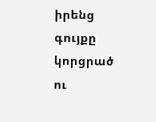իրենց գույքը կորցրած ու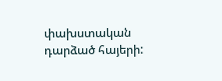փախստական դարձած հայերի: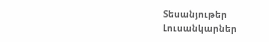Տեսանյութեր
Լուսանկարներ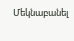Մեկնաբանել